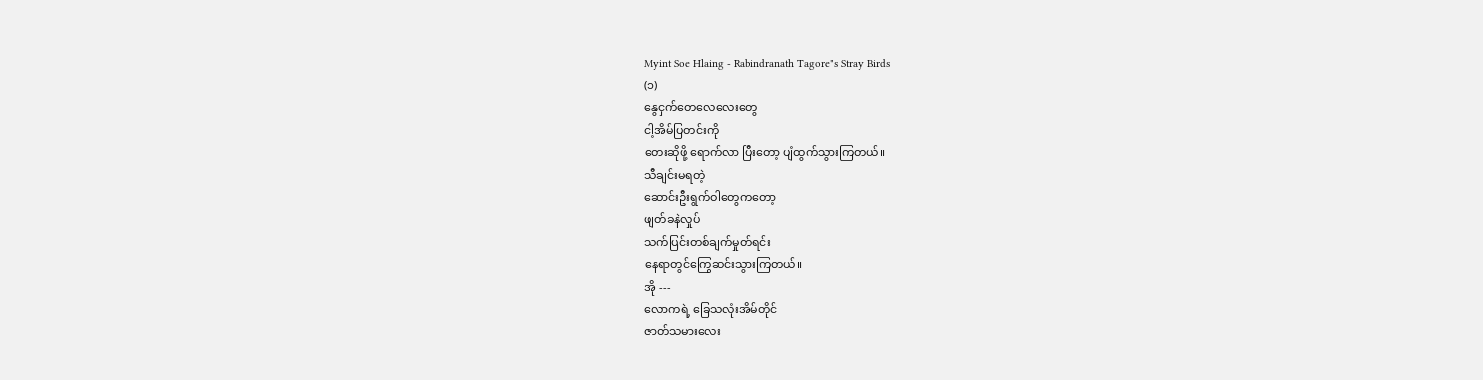Myint Soe Hlaing - Rabindranath Tagore"s Stray Birds
(၁)
နွေငှက်တေလေလေးတွေ
ငါ့အိမ်ပြတင်းကို
တေးဆိုဖို့ ရောက်လာ ပြီးတော့ ပျံထွက်သွားကြတယ်။
သီချင်းမရတဲ့
ဆောင်းဦးရွက်ဝါတွေကတော့
ဖျတ်ခနဲလှုပ်
သက်ပြင်းတစ်ချက်မှုတ်ရင်း
နေရာတွင်ကြွေဆင်းသွားကြတယ်။
အို ---
လောကရဲ့ ခြေသလုံးအိမ်တိုင်
ဇာတ်သမားလေး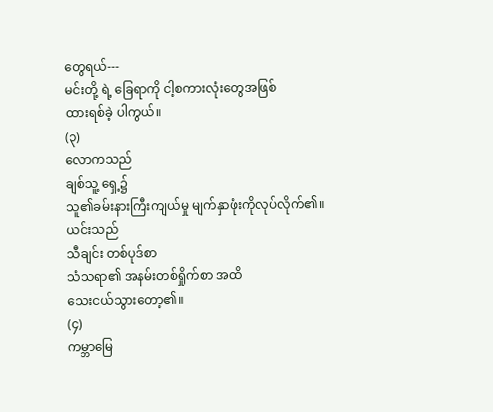တွေရယ်---
မင်းတို့ ရဲ့ ခြေရာကို ငါ့စကားလုံးတွေအဖြစ်
ထားရစ်ခဲ့ ပါကွယ်။
(၃)
လောကသည်
ချစ်သူ့ ရှေ့၌
သူ၏ခမ်းနားကြီးကျယ်မှု မျက်နှာဖုံးကိုလုပ်လိုက်၏။
ယင်းသည်
သီချင်း တစ်ပုဒ်စာ
သံသရာ၏ အနမ်းတစ်ရှိုက်စာ အထိ
သေးငယ်သွားတော့၏။
(၄)
ကမ္ဘာမြေ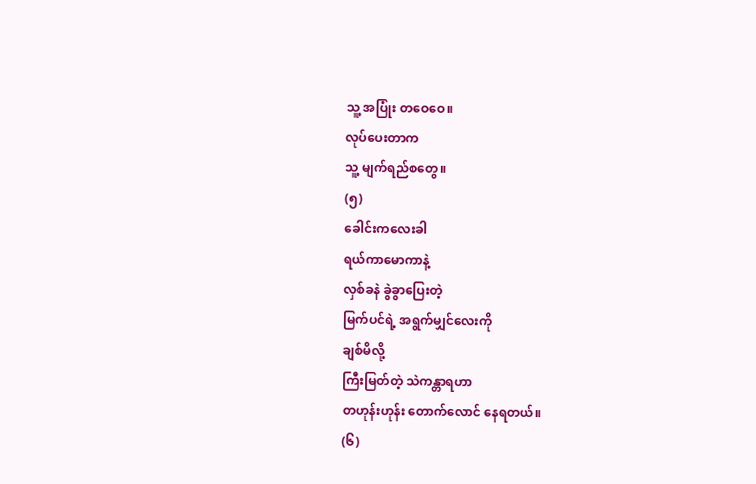သူ့ အပြုံး တဝေဝေ။
လုပ်ပေးတာက
သူ့ မျက်ရည်စတွေ။
(၅)
ခေါင်းကလေးခါ
ရယ်ကာမောကာနဲ့
လှစ်ခနဲ ခွဲခွာပြေးတဲ့
မြက်ပင်ရဲ့ အရွက်မျှင်လေးကို
ချစ်မိလို့
ကြီးမြတ်တဲ့ သဲကန္တာရဟာ
တဟုန်းဟုန်း တောက်လောင် နေရတယ်။
(၆)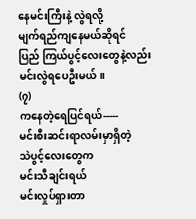နေမင်းကြီးနဲ့ လွဲရလို့
မျက်ရည်ကျနေမယ်ဆိုရင်
ပြည် ကြယ်ပွင့်လေးတွေနဲ့လည်း
မင်းလွဲရပေဦးမယ်။
(၇)
ကနေတဲ့ရေပြင်ရယ်-----
မင်းစီးဆင်းရာလမ်းမှာရှိတဲ့
သဲပွင့်လေးတွေက
မင်းသီချင်းရယ်
မင်းလှုပ်ရှားတာ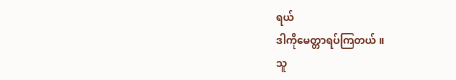ရယ်
ဒါကိုမေတ္တာရပ်ကြတယ်။
သူ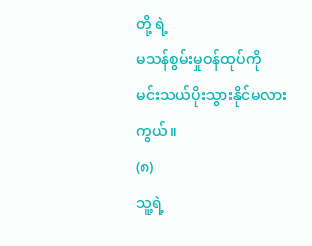တို့ ရဲ့
မသန်စွမ်းမှုဝန်ထုပ်ကို
မင်းသယ်ပိုးသွားနိုင်မလားကွယ်။
(၈)
သူ့ရဲ့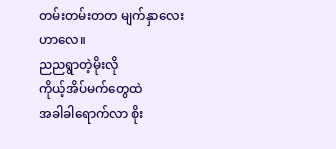တမ်းတမ်းတတ မျက်နှာလေးဟာလေ။
ညညရွာတဲ့မိုးလို
ကိုယ့်အိပ်မက်တွေထဲ
အခါခါရောက်လာ စိုး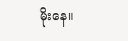မိုးနေ။